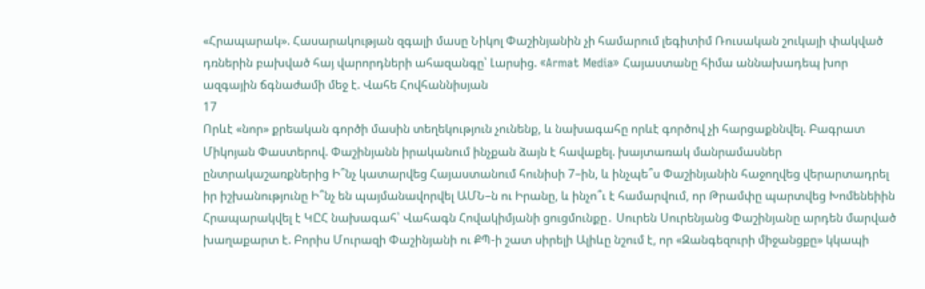«Հրապարակ». Հասարակության զգալի մասը Նիկոլ Փաշինյանին չի համարում լեգիտիմ Ռուսական շուկայի փակված դռներին բախված հայ վարորդների ահազանգը՝ Լարսից. «Armat Media» Հայաստանը հիմա աննախադեպ խոր ազգային ճգնաժամի մեջ է. Վահե Հովհաննիսյան
17
Որևէ «նոր» քրեական գործի մասին տեղեկություն չունենք, և նախագահը որևէ գործով չի հարցաքննվել. Բագրատ Միկոյան Փաստերով. Փաշինյանն իրականում ինչքան ձայն է հավաքել. խայտառակ մանրամասներ ընտրակաշառքներից Ի՞նչ կատարվեց Հայաստանում հունիսի 7–ին, և ինչպե՞ս Փաշինյանին հաջողվեց վերարտադրել իր իշխանությունը Ի՞նչ են պայմանավորվել ԱՄՆ–ն ու Իրանը, և ինչո՞ւ է համարվում, որ Թրամփը պարտվեց Խոմենեիին Հրապարակվել է ԿԸՀ նախագահ՝ Վահագն Հովակիմյանի ցուցմունքը․ Սուրեն Սուրենյանց Փաշինյանը արդեն մարված խաղաքարտ է. Բորիս Մուրազի Փաշինյանի ու ՔՊ-ի շատ սիրելի Ալիևը նշում է, որ «Զանգեզուրի միջանցքը» կկապի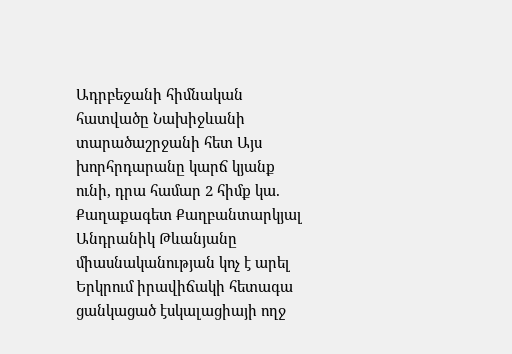Ադրբեջանի հիմնական հատվածը Նախիջևանի տարածաշրջանի հետ Այս խորհրդարանը կարճ կյանք ունի, դրա համար 2 հիմք կա. Քաղաքագետ Քաղբանտարկյալ Անդրանիկ Թևանյանը միասնականության կոչ է արել Երկրում իրավիճակի հետագա ցանկացած էսկալացիայի ողջ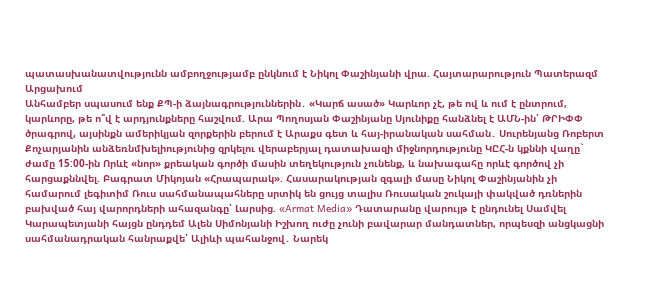պատասխանատվությունն ամբողջությամբ ընկնում է Նիկոլ Փաշինյանի վրա. Հայտարարություն Պատերազմ Արցախում
Անհամբեր սպասում ենք ՔՊ-ի ձայնագրություններին․ «Կարճ ասած» Կարևոր չէ, թե ով և ում է ընտրում, կարևորը, թե ո՞վ է արդյունքները հաշվում. Արա Պողոսյան Փաշինյանը Սյունիքը հանձնել է ԱՄՆ-ին՝ ԹՐԻՓՓ ծրագրով, այսինքն ամերիկյան զորքերին բերում է Արաքս գետ և հայ-իրանական սահման․ Սուրենյանց Ռոբերտ Քոչարյանին անձեռնմխելիությունից զրկելու վերաբերյալ դատախազի միջնորդությունը ԿԸՀ-ն կքննի վաղը` ժամը 15:00-ին Որևէ «նոր» քրեական գործի մասին տեղեկություն չունենք, և նախագահը որևէ գործով չի հարցաքննվել. Բագրատ Միկոյան «Հրապարակ». Հասարակության զգալի մասը Նիկոլ Փաշինյանին չի համարում լեգիտիմ Ռուս սահմանապահները սրտիկ են ցույց տալիս Ռուսական շուկայի փակված դռներին բախված հայ վարորդների ահազանգը՝ Լարսից. «Armat Media» Դատարանը վարույթ է ընդունել Սամվել Կարապետյանի հայցն ընդդեմ Ալեն Սիմոնյանի Իշխող ուժը չունի բավարար մանդատներ, որպեսզի անցկացնի սահմանադրական հանրաքվե՝ Ալիևի պահանջով․ Նարեկ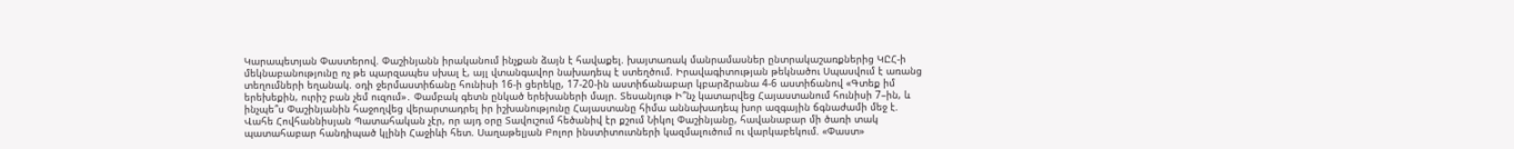Կարապետյան Փաստերով. Փաշինյանն իրականում ինչքան ձայն է հավաքել. խայտառակ մանրամասներ ընտրակաշառքներից ԿԸՀ-ի մեկնաբանությունը ոչ թե պարզապես սխալ է, այլ վտանգավոր նախադեպ է ստեղծում. Իրավագիտության թեկնածու Սպասվում է առանց տեղումների եղանակ. օդի ջերմաստիճանը հունիսի 16-ի ցերեկը, 17-20-ին աստիճանաբար կբարձրանա 4-6 աստիճանով «Գտեք իմ երեխեքին, ուրիշ բան չեմ ուզում»․ Փամբակ գետն ընկած երեխաների մայր. Տեսանյութ Ի՞նչ կատարվեց Հայաստանում հունիսի 7–ին, և ինչպե՞ս Փաշինյանին հաջողվեց վերարտադրել իր իշխանությունը Հայաստանը հիմա աննախադեպ խոր ազգային ճգնաժամի մեջ է. Վահե Հովհաննիսյան Պատահական չէր, որ այդ օրը Տավուշում հեծանիվ էր քշում Նիկոլ Փաշինյանը, հավանաբար մի ծառի տակ պատահաբար հանդիպած կլինի Հաջիևի հետ. Սաղաթելյան Բոլոր ինստիտուտների կազմալուծում ու վարկաբեկում. «Փաստ»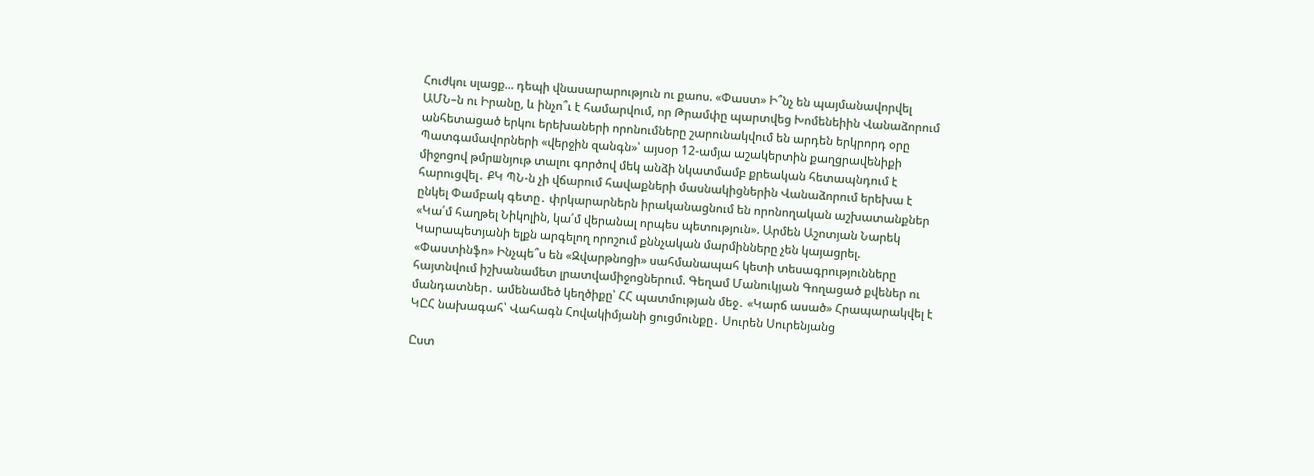Հուժկու սլացք... դեպի վնասարարություն ու քաոս. «Փաստ» Ի՞նչ են պայմանավորվել ԱՄՆ–ն ու Իրանը, և ինչո՞ւ է համարվում, որ Թրամփը պարտվեց Խոմենեիին Վանաձորում անհետացած երկու երեխաների որոնումները շարունակվում են արդեն երկրորդ օրը Պատգամավորների «վերջին զանգն»՝ այսօր 12-ամյա աշակերտին քաղցրավենիքի միջոցով թմրшնյութ տալու գործով մեկ անձի նկատմամբ քրեական հետապնդում է հարուցվել․ ՔԿ ՊՆ-ն չի վճարում հավաքների մասնակիցներին Վանաձորում երեխա է ընկել Փամբակ գետը․ փրկարարներն իրականացնում են որոնողական աշխատանքներ «Կա՛մ հաղթել Նիկոլին, կա՛մ վերանալ որպես պետություն». Արմեն Աշոտյան Նարեկ Կարապետյանի ելքն արգելող որոշում քննչական մարմինները չեն կայացրել. «Փաստինֆո» Ինչպե՞ս են «Զվարթնոցի» սահմանապահ կետի տեսագրությունները հայտնվում իշխանամետ լրատվամիջոցներում. Գեղամ Մանուկյան Գողացած քվեներ ու մանդատներ․ ամենամեծ կեղծիքը՝ ՀՀ պատմության մեջ․ «Կարճ ասած» Հրապարակվել է ԿԸՀ նախագահ՝ Վահագն Հովակիմյանի ցուցմունքը․ Սուրեն Սուրենյանց

Ըստ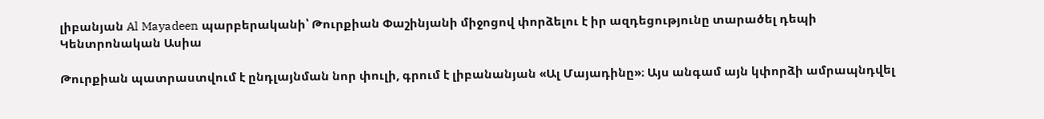լիբանյան Al Mayadeen պարբերականի՝ Թուրքիան Փաշինյանի միջոցով փորձելու է իր ազդեցությունը տարածել դեպի Կենտրոնական Ասիա

Թուրքիան պատրաստվում է ընդլայնման նոր փուլի, գրում է լիբանանյան «Ալ Մայադինը»։ Այս անգամ այն կփորձի ամրապնդվել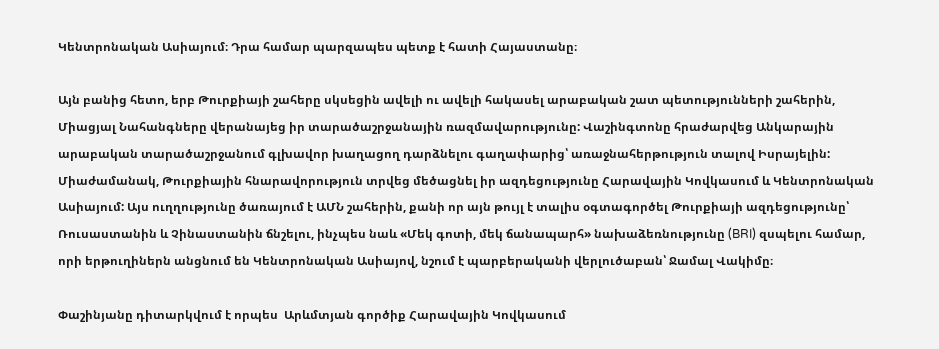Կենտրոնական Ասիայում։ Դրա համար պարզապես պետք է հատի Հայաստանը։

Այն բանից հետո, երբ Թուրքիայի շահերը սկսեցին ավելի ու ավելի հակասել արաբական շատ պետությունների շահերին, Միացյալ Նահանգները վերանայեց իր տարածաշրջանային ռազմավարությունը: Վաշինգտոնը հրաժարվեց Անկարային արաբական տարածաշրջանում գլխավոր խաղացող դարձնելու գաղափարից՝ առաջնահերթություն տալով Իսրայելին: Միաժամանակ, Թուրքիային հնարավորություն տրվեց մեծացնել իր ազդեցությունը Հարավային Կովկասում և Կենտրոնական Ասիայում: Այս ուղղությունը ծառայում է ԱՄՆ շահերին, քանի որ այն թույլ է տալիս օգտագործել Թուրքիայի ազդեցությունը՝ Ռուսաստանին և Չինաստանին ճնշելու, ինչպես նաև «Մեկ գոտի, մեկ ճանապարհ» նախաձեռնությունը (BRI) զսպելու համար, որի երթուղիներն անցնում են Կենտրոնական Ասիայով, նշում է պարբերականի վերլուծաբան՝ Ջամալ Վակիմը։

Փաշինյանը դիտարկվում է որպես  Արևմտյան գործիք Հարավային Կովկասում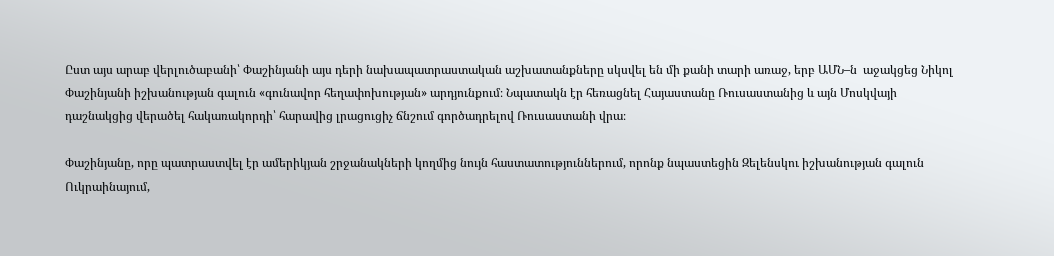Ըստ այս արաբ վերլուծաբանի՝ Փաշինյանի այս դերի նախապատրաստական աշխատանքները սկսվել են մի քանի տարի առաջ, երբ ԱՄՆ–ն  աջակցեց Նիկոլ Փաշինյանի իշխանության գալուն «գունավոր հեղափոխության» արդյունքում։ Նպատակն էր հեռացնել Հայաստանը Ռուսաստանից և այն Մոսկվայի դաշնակցից վերածել հակառակորդի՝ հարավից լրացուցիչ ճնշում գործադրելով Ռուսաստանի վրա։

Փաշինյանը, որը պատրաստվել էր ամերիկյան շրջանակների կողմից նույն հաստատություններում, որոնք նպաստեցին Զելենսկու իշխանության գալուն Ուկրաինայում,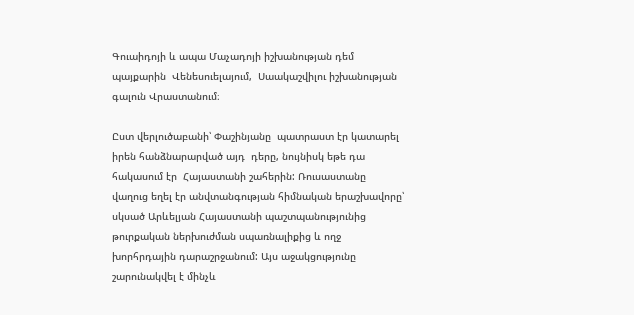Գուաիդոյի և ապա Մաչադոյի իշխանության դեմ պայքարին  Վենեսուելայում,  Սաակաշվիլու իշխանության գալուն Վրաստանում։

Ըստ վերլուծաբանի՝ Փաշինյանը  պատրաստ էր կատարել իրեն հանձնարարված այդ  դերը, նույնիսկ եթե դա հակասում էր  Հայաստանի շահերին: Ռուսաստանը վաղուց եղել էր անվտանգության հիմնական երաշխավորը՝ սկսած Արևելյան Հայաստանի պաշտպանությունից թուրքական ներխուժման սպառնալիքից և ողջ խորհրդային դարաշրջանում: Այս աջակցությունը շարունակվել է մինչև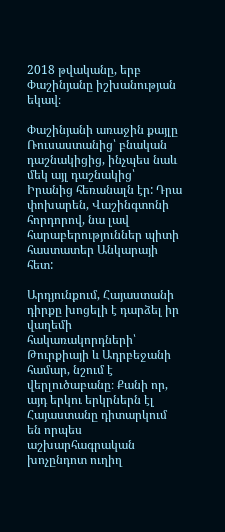2018 թվականը, երբ Փաշինյանը իշխանության եկավ։

Փաշինյանի առաջին քայլը Ռուսաստանից՝ բնական դաշնակիցից, ինչպես նաև մեկ այլ դաշնակից՝ Իրանից հեռանալն էր: Դրա փոխարեն, Վաշինգտոնի հորդորով, նա լավ հարաբերություններ պիտի հաստատեր Անկարայի հետ:

Արդյունքում, Հայաստանի դիրքը խոցելի է դարձել իր վաղեմի հակառակորդների՝ Թուրքիայի և Ադրբեջանի համար, նշում է վերլուծաբանը։ Քանի որ, այդ երկու երկրներն էլ Հայաստանը դիտարկում են որպես աշխարհագրական խոչընդոտ ուղիղ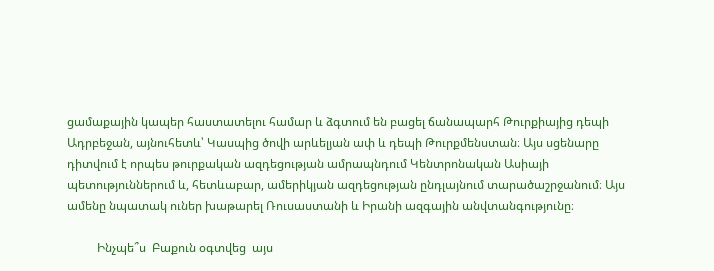ցամաքային կապեր հաստատելու համար և ձգտում են բացել ճանապարհ Թուրքիայից դեպի Ադրբեջան, այնուհետև՝ Կասպից ծովի արևելյան ափ և դեպի Թուրքմենստան։ Այս սցենարը դիտվում է որպես թուրքական ազդեցության ամրապնդում Կենտրոնական Ասիայի պետություններում և, հետևաբար, ամերիկյան ազդեցության ընդլայնում տարածաշրջանում։ Այս ամենը նպատակ ուներ խաթարել Ռուսաստանի և Իրանի ազգային անվտանգությունը։

          Ինչպե՞ս  Բաքուն օգտվեց  այս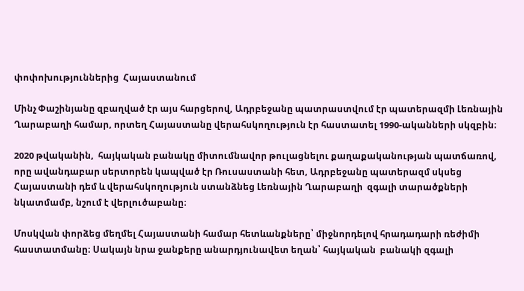փոփոխություններից  Հայաստանում

Մինչ Փաշինյանը զբաղված էր այս հարցերով, Ադրբեջանը պատրաստվում էր պատերազմի Լեռնային Ղարաբաղի համար, որտեղ Հայաստանը վերահսկողություն էր հաստատել 1990-ականների սկզբին։

2020 թվականին,  հայկական բանակը միտումնավոր թուլացնելու քաղաքականության պատճառով, որը ավանդաբար սերտորեն կապված էր Ռուսաստանի հետ, Ադրբեջանը պատերազմ սկսեց Հայաստանի դեմ և վերահսկողություն ստանձնեց Լեռնային Ղարաբաղի  զգալի տարածքների նկատմամբ, նշում է վերլուծաբանը։

Մոսկվան փորձեց մեղմել Հայաստանի համար հետևանքները՝ միջնորդելով հրադադարի ռեժիմի հաստատմանը։ Սակայն նրա ջանքերը անարդյունավետ եղան՝ հայկական  բանակի զգալի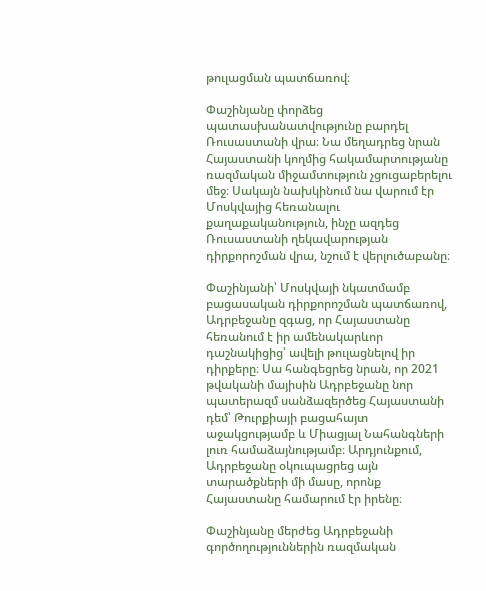թուլացման պատճառով։

Փաշինյանը փորձեց պատասխանատվությունը բարդել Ռուսաստանի վրա։ Նա մեղադրեց նրան Հայաստանի կողմից հակամարտությանը ռազմական միջամտություն չցուցաբերելու մեջ։ Սակայն նախկինում նա վարում էր Մոսկվայից հեռանալու քաղաքականություն, ինչը ազդեց Ռուսաստանի ղեկավարության դիրքորոշման վրա, նշում է վերլուծաբանը։

Փաշինյանի՝ Մոսկվայի նկատմամբ բացասական դիրքորոշման պատճառով, Ադրբեջանը զգաց, որ Հայաստանը հեռանում է իր ամենակարևոր դաշնակիցից՝ ավելի թուլացնելով իր դիրքերը։ Սա հանգեցրեց նրան, որ 2021 թվականի մայիսին Ադրբեջանը նոր պատերազմ սանձազերծեց Հայաստանի դեմ՝ Թուրքիայի բացահայտ աջակցությամբ և Միացյալ Նահանգների լուռ համաձայնությամբ։ Արդյունքում, Ադրբեջանը օկուպացրեց այն տարածքների մի մասը, որոնք Հայաստանը համարում էր իրենը։

Փաշինյանը մերժեց Ադրբեջանի գործողություններին ռազմական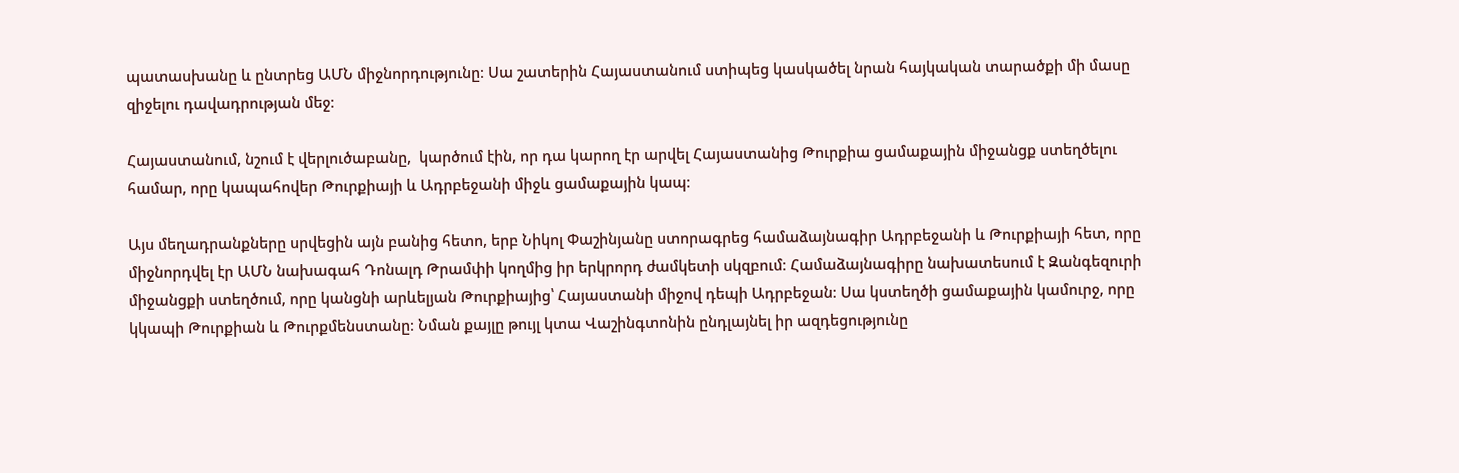պատասխանը և ընտրեց ԱՄՆ միջնորդությունը։ Սա շատերին Հայաստանում ստիպեց կասկածել նրան հայկական տարածքի մի մասը զիջելու դավադրության մեջ։

Հայաստանում, նշում է վերլուծաբանը,  կարծում էին, որ դա կարող էր արվել Հայաստանից Թուրքիա ցամաքային միջանցք ստեղծելու համար, որը կապահովեր Թուրքիայի և Ադրբեջանի միջև ցամաքային կապ։

Այս մեղադրանքները սրվեցին այն բանից հետո, երբ Նիկոլ Փաշինյանը ստորագրեց համաձայնագիր Ադրբեջանի և Թուրքիայի հետ, որը միջնորդվել էր ԱՄՆ նախագահ Դոնալդ Թրամփի կողմից իր երկրորդ ժամկետի սկզբում։ Համաձայնագիրը նախատեսում է Զանգեզուրի միջանցքի ստեղծում, որը կանցնի արևելյան Թուրքիայից՝ Հայաստանի միջով դեպի Ադրբեջան։ Սա կստեղծի ցամաքային կամուրջ, որը կկապի Թուրքիան և Թուրքմենստանը։ Նման քայլը թույլ կտա Վաշինգտոնին ընդլայնել իր ազդեցությունը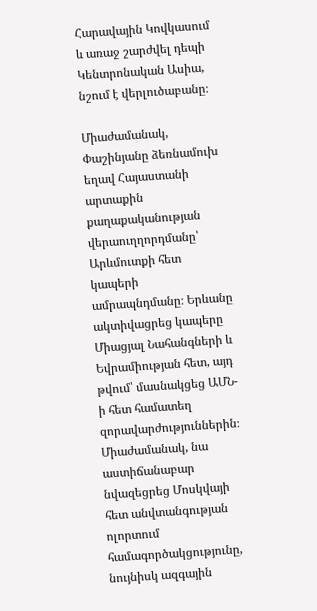Հարավային Կովկասում և առաջ շարժվել դեպի Կենտրոնական Ասիա, նշում է վերլուծաբանը։

Միաժամանակ, Փաշինյանը ձեռնամուխ եղավ Հայաստանի արտաքին քաղաքականության վերաուղղորդմանը՝ Արևմուտքի հետ կապերի ամրապնդմանը։ Երևանը ակտիվացրեց կապերը Միացյալ Նահանգների և Եվրամիության հետ, այդ թվում՝ մասնակցեց ԱՄՆ-ի հետ համատեղ զորավարժություններին։ Միաժամանակ, նա աստիճանաբար նվազեցրեց Մոսկվայի հետ անվտանգության ոլորտում համագործակցությունը, նույնիսկ ազգային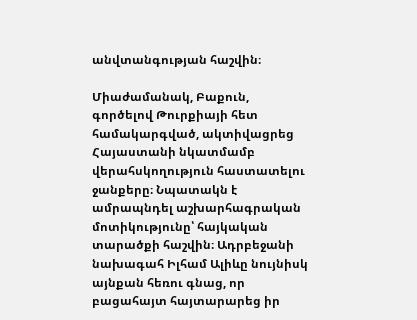անվտանգության հաշվին։

Միաժամանակ, Բաքուն, գործելով Թուրքիայի հետ համակարգված, ակտիվացրեց Հայաստանի նկատմամբ վերահսկողություն հաստատելու ջանքերը։ Նպատակն է ամրապնդել աշխարհագրական մոտիկությունը՝ հայկական տարածքի հաշվին։ Ադրբեջանի նախագահ Իլհամ Ալիևը նույնիսկ այնքան հեռու գնաց, որ բացահայտ հայտարարեց իր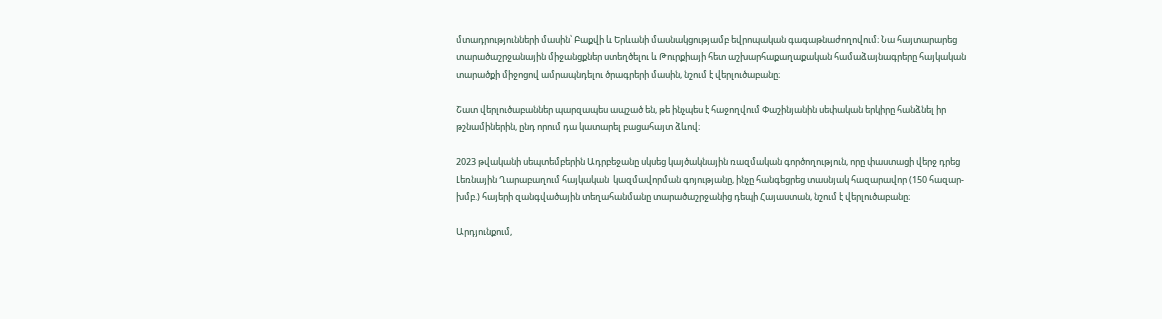մտադրությունների մասին՝ Բաքվի և Երևանի մասնակցությամբ եվրոպական գագաթնաժողովում։ Նա հայտարարեց տարածաշրջանային միջանցքներ ստեղծելու և Թուրքիայի հետ աշխարհաքաղաքական համաձայնագրերը հայկական տարածքի միջոցով ամրապնդելու ծրագրերի մասին, նշում է վերլուծաբանը։

Շատ վերլուծաբաններ պարզապես ապշած են, թե ինչպես է հաջողվում Փաշինյանին սեփական երկիրը հանձնել իր թշնամիներին, ընդ որում դա կատարել բացահայտ ձևով։

2023 թվականի սեպտեմբերին Ադրբեջանը սկսեց կայծակնային ռազմական գործողություն, որը փաստացի վերջ դրեց Լեռնային Ղարաբաղում հայկական  կազմավորման գոյությանը, ինչը հանգեցրեց տասնյակ հազարավոր (150 հազար-խմբ.) հայերի զանգվածային տեղահանմանը տարածաշրջանից դեպի Հայաստան, նշում է վերլուծաբանը։

Արդյունքում,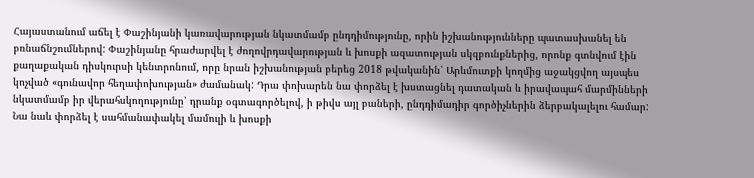Հայաստանում աճել է Փաշինյանի կառավարության նկատմամբ ընդդիմությունը, որին իշխանությունները պատասխանել են բռնաճնշումներով: Փաշինյանը հրաժարվել է ժողովրդավարության և խոսքի ազատության սկզբունքներից, որոնք գտնվում էին քաղաքական դիսկուրսի կենտրոնում, որը նրան իշխանության բերեց 2018 թվականին՝ Արևմուտքի կողմից աջակցվող այսպես կոչված «գունավոր հեղափոխության» ժամանակ: Դրա փոխարեն նա փորձել է խստացնել դատական և իրավապահ մարմինների նկատմամբ իր վերահսկողությունը՝ դրանք օգտագործելով, ի թիվս այլ բաների, ընդդիմադիր գործիչներին ձերբակալելու համար: Նա նաև փորձել է սահմանափակել մամուլի և խոսքի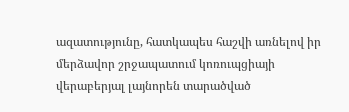ազատությունը, հատկապես հաշվի առնելով իր մերձավոր շրջապատում կոռուպցիայի վերաբերյալ լայնորեն տարածված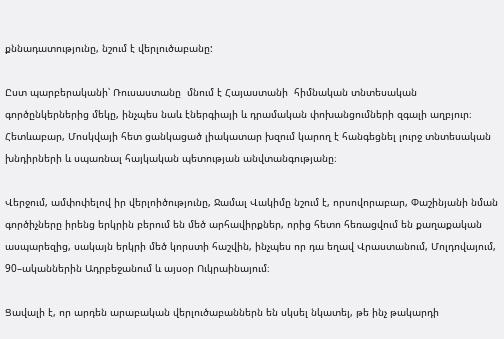քննադատությունը, նշում է վերլուծաբանը:

Ըստ պարբերականի՝ Ռուսաստանը  մնում է Հայաստանի  հիմնական տնտեսական գործընկերներից մեկը, ինչպես նաև էներգիայի և դրամական փոխանցումների զգալի աղբյուր։ Հետևաբար, Մոսկվայի հետ ցանկացած լիակատար խզում կարող է հանգեցնել լուրջ տնտեսական խնդիրների և սպառնալ հայկական պետության անվտանգությանը։

Վերջում, ամփոփելով իր վերլոիծությունը, Ջամալ Վակիմը նշում է, որսովորաբար, Փաշինյանի նման գործիչները իրենց երկրին բերում են մեծ արհավիրքներ, որից հետո հեռացվում են քաղաքական ասպարեզից, սակայն երկրի մեծ կորստի հաշվին, ինչպես որ դա եղավ Վրաստանում, Մոլդովայում, 90–ականներին Ադրբեջանում և այսօր Ուկրաինայում։

Ցավալի է, որ արդեն արաբական վերլուծաբաններն են սկսել նկատել, թե ինչ թակարդի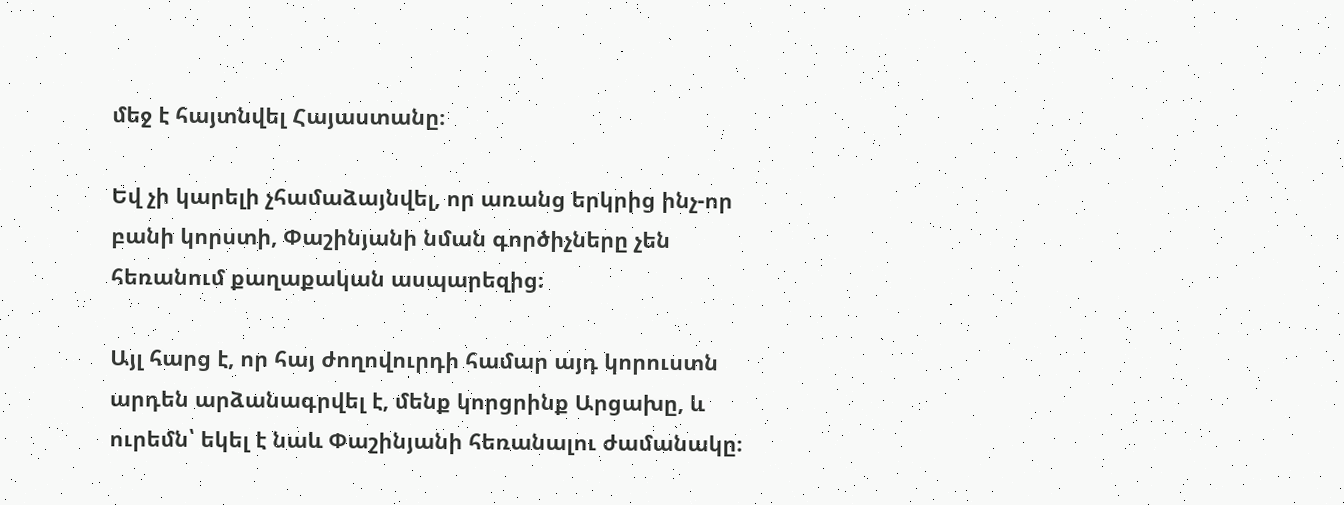մեջ է հայտնվել Հայաստանը։

Եվ չի կարելի չհամաձայնվել, որ առանց երկրից ինչ-որ բանի կորստի, Փաշինյանի նման գործիչները չեն հեռանում քաղաքական ասպարեզից։

Այլ հարց է, որ հայ ժողովուրդի համար այդ կորուստն արդեն արձանագրվել է, մենք կորցրինք Արցախը, և ուրեմն՝ եկել է նաև Փաշինյանի հեռանալու ժամանակը։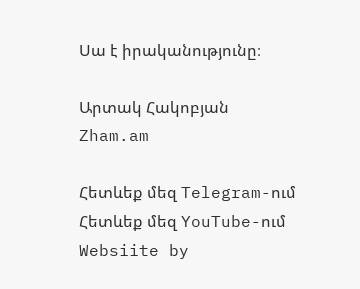Սա է իրականությունը։

Արտակ Հակոբյան
Zham.am

Հետևեք մեզ Telegram-ում
Հետևեք մեզ YouTube-ում
Websiite by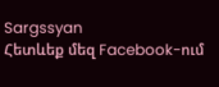Sargssyan
Հետևեք մեզ Facebook-ում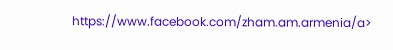https://www.facebook.com/zham.am.armenia/a>